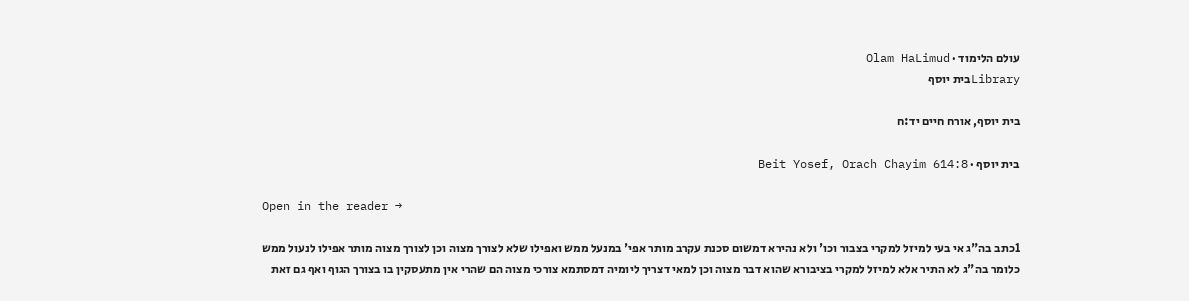עולם הלימוד · Olam HaLimud
Libraryבית יוסף

בית יוסף, אורח חיים יד:ח

בית יוסף · Beit Yosef, Orach Chayim 614:8

Open in the reader →

1כתב בה"ג אי בעי למיזל למקרי בצבור וכו' ולא נהירא דמשום סכנת עקרב מותר אפי' במנעל ממש ואפילו שלא לצורך מצוה וכן לצורך מצוה מותר אפילו לנעול ממש כלומר בה"ג לא התיר אלא למיזל למקרי בציבורא שהוא דבר מצוה וכן למאי דצריך ליומיה דמסתמא צורכי מצוה הם שהרי אין מתעסקין בו בצורך הגוף ואף גם זאת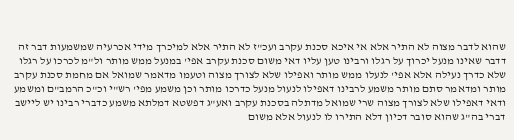שהוא לדבר מצוה לא התיר אלא אי איכא סכנת עקרב ועכ"ז לא התיר אלא למיכרך מידי אכרעיה שמשמעות דבר זה דדבר שאינו מנעל יכרוך על רגלו ורבינו טען עליו דאי משום סכנת עקרב אפי' במנעל ממש מותר ול"מ לכרכו על רגלו שלא כדרך נעילה אלא אפי' לנעלו ממש מותר ואפילו שלא לצורך מצוה וטעמו מדאמר שמואל אם מחמת סכנת עקרב מותר ומדאמר סתם מותר משמע לרבינו דאפילו לנעול מנעל כדרכו מותר וכן משמע מפי' רש"י וכ"כ הרמב"ם ומשמע ודאי דאפילו שלא לצורך מצוה שרי שמואל מדתלה בסכנת עקרב ואע"ג דפשטא דמלתא משמע כדברי רבינו יש ליישב דברי בה"ג שהוא סובר דכיון דלא התירו לו לנעול אלא משום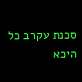סכנת עקרב כל היכא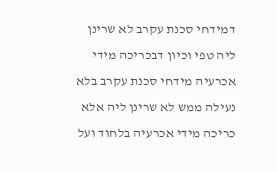דמידחי סכנת עקרב לא שרינן ליה טפי וכיון דבכריכה מידי אכרעיה מידחי סכנת עקרב בלא נעילה ממש לא שרינן ליה אלא כריכה מידי אכרעיה בלחוד ועל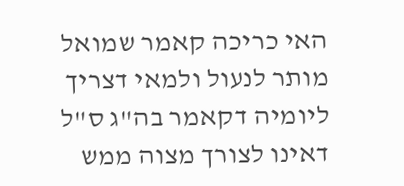האי כריכה קאמר שמואל מותר לנעול ולמאי דצריך ליומיה דקאמר בה"ג ס"ל דאינו לצורך מצוה ממש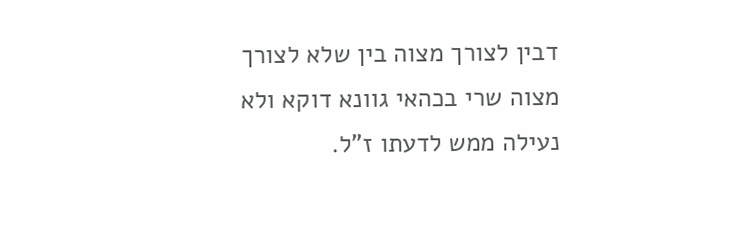דבין לצורך מצוה בין שלא לצורך מצוה שרי בכהאי גוונא דוקא ולא נעילה ממש לדעתו ז"ל.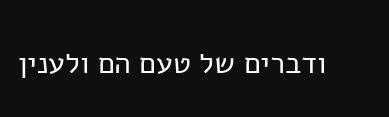ודברים של טעם הם ולענין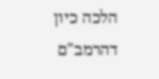הלכה כיון דהרמב"ם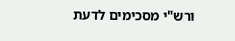ורש"י מסכימים לדעת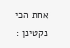אחת הכי נקטינן :